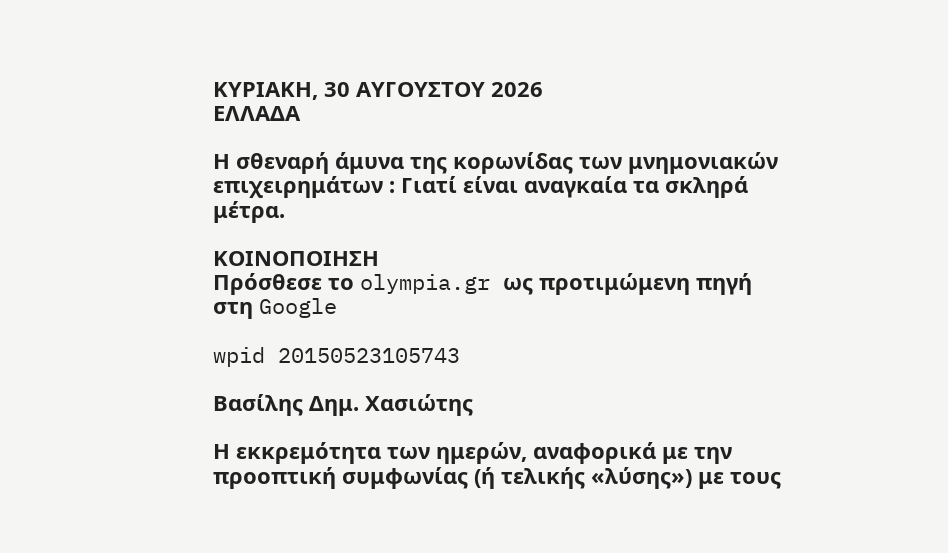ΚΥΡΙΑΚΗ, 30 ΑΥΓΟΥΣΤΟΥ 2026
ΕΛΛΑΔΑ

Η σθεναρή άμυνα της κορωνίδας των μνημονιακών επιχειρημάτων : Γιατί είναι αναγκαία τα σκληρά μέτρα.

ΚΟΙΝΟΠΟΙΗΣΗ
Πρόσθεσε το olympia.gr ως προτιμώμενη πηγή στη Google

wpid 20150523105743

Βασίλης Δημ. Χασιώτης

Η εκκρεμότητα των ημερών, αναφορικά με την προοπτική συμφωνίας (ή τελικής «λύσης») με τους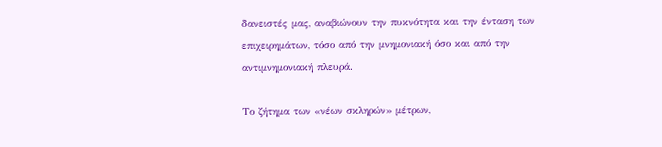δανειστές μας, αναβιώνουν την πυκνότητα και την ένταση των επιχειρημάτων, τόσο από την μνημονιακή όσο και από την αντιμνημονιακή πλευρά.

Το ζήτημα των «νέων σκληρών» μέτρων,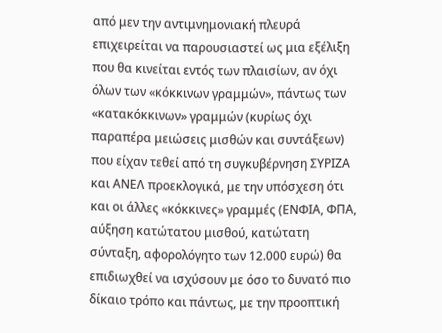από μεν την αντιμνημονιακή πλευρά επιχειρείται να παρουσιαστεί ως μια εξέλιξη που θα κινείται εντός των πλαισίων, αν όχι όλων των «κόκκινων γραμμών», πάντως των «κατακόκκινων» γραμμών (κυρίως όχι παραπέρα μειώσεις μισθών και συντάξεων) που είχαν τεθεί από τη συγκυβέρνηση ΣΥΡΙΖΑ και ΑΝΕΛ προεκλογικά, με την υπόσχεση ότι και οι άλλες «κόκκινες» γραμμές (ΕΝΦΙΑ, ΦΠΑ, αύξηση κατώτατου μισθού, κατώτατη σύνταξη, αφορολόγητο των 12.000 ευρώ) θα επιδιωχθεί να ισχύσουν με όσο το δυνατό πιο δίκαιο τρόπο και πάντως, με την προοπτική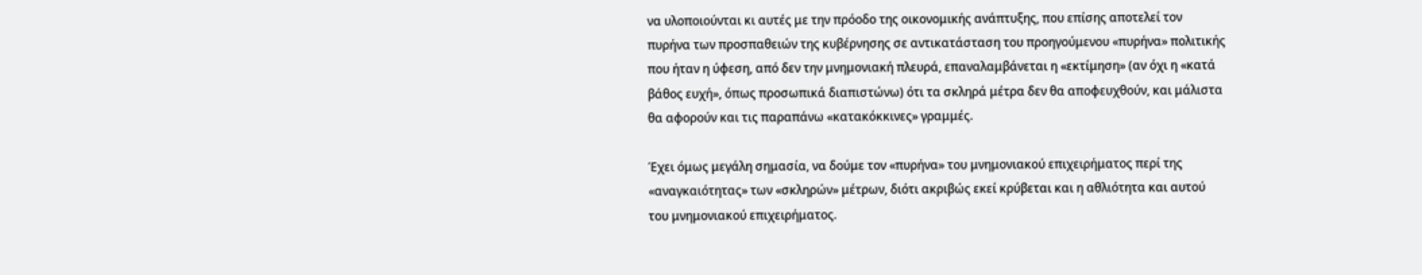να υλοποιούνται κι αυτές με την πρόοδο της οικονομικής ανάπτυξης, που επίσης αποτελεί τον πυρήνα των προσπαθειών της κυβέρνησης σε αντικατάσταση του προηγούμενου «πυρήνα» πολιτικής που ήταν η ύφεση, από δεν την μνημονιακή πλευρά, επαναλαμβάνεται η «εκτίμηση» (αν όχι η «κατά βάθος ευχή», όπως προσωπικά διαπιστώνω) ότι τα σκληρά μέτρα δεν θα αποφευχθούν, και μάλιστα θα αφορούν και τις παραπάνω «κατακόκκινες» γραμμές.

Έχει όμως μεγάλη σημασία, να δούμε τον «πυρήνα» του μνημονιακού επιχειρήματος περί της «αναγκαιότητας» των «σκληρών» μέτρων, διότι ακριβώς εκεί κρύβεται και η αθλιότητα και αυτού του μνημονιακού επιχειρήματος.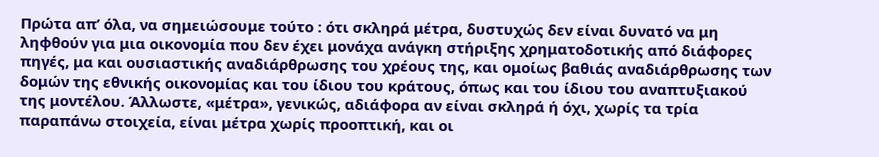Πρώτα απ’ όλα, να σημειώσουμε τούτο : ότι σκληρά μέτρα, δυστυχώς δεν είναι δυνατό να μη ληφθούν για μια οικονομία που δεν έχει μονάχα ανάγκη στήριξης χρηματοδοτικής από διάφορες πηγές, μα και ουσιαστικής αναδιάρθρωσης του χρέους της, και ομοίως βαθιάς αναδιάρθρωσης των δομών της εθνικής οικονομίας και του ίδιου του κράτους, όπως και του ίδιου του αναπτυξιακού της μοντέλου. Άλλωστε, «μέτρα», γενικώς, αδιάφορα αν είναι σκληρά ή όχι, χωρίς τα τρία παραπάνω στοιχεία, είναι μέτρα χωρίς προοπτική, και οι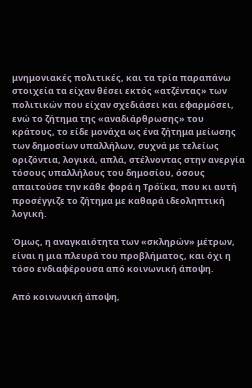μνημονιακές πολιτικές, και τα τρία παραπάνω στοιχεία τα είχαν θέσει εκτός «ατζέντας» των πολιτικών που είχαν σχεδιάσει και εφαρμόσει, ενώ το ζήτημα της «αναδιάρθρωσης» του κράτους, το είδε μονάχα ως ένα ζήτημα μείωσης των δημοσίων υπαλλήλων, συχνά με τελείως οριζόντια, λογικά, απλά, στέλνοντας στην ανεργία τόσους υπαλλήλους του δημοσίου, όσους απαιτούσε την κάθε φορά η Τρόϊκα, που κι αυτή προσέγγιζε το ζήτημα με καθαρά ιδεοληπτική λογική.

Όμως, η αναγκαιότητα των «σκληρών» μέτρων, είναι η μια πλευρά του προβλήματος, και όχι η τόσο ενδιαφέρουσα από κοινωνική άποψη.

Από κοινωνική άποψη,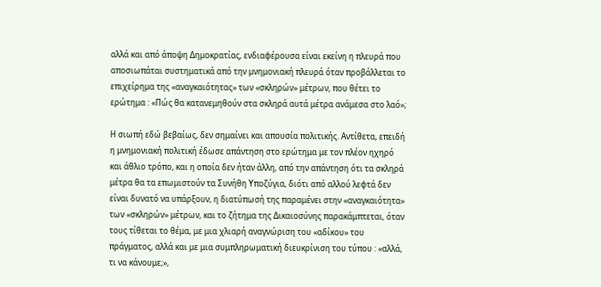αλλά και από άποψη Δημοκρατίας, ενδιαφέρουσα είναι εκείνη η πλευρά που αποσιωπάται συστηματικά από την μνημονιακή πλευρά όταν προβάλλεται το επιχείρημα της «αναγκαιότητας» των «σκληρών» μέτρων, που θέτει το ερώτημα : «Πώς θα κατανεμηθούν στα σκληρά αυτά μέτρα ανάμεσα στο λαό»;

Η σιωπή εδώ βεβαίως, δεν σημαίνει και απουσία πολιτικής. Αντίθετα, επειδή η μνημονιακή πολιτική έδωσε απάντηση στο ερώτημα με τον πλέον ηχηρό και άθλιο τρόπο, και η οποία δεν ήταν άλλη, από την απάντηση ότι τα σκληρά μέτρα θα τα επωμιστούν τα Συνήθη Υποζύγια, διότι από αλλού λεφτά δεν είναι δυνατό να υπάρξουν, η διατύπωσή της παραμένει στην «αναγκαιότητα» των «σκληρών» μέτρων, και το ζήτημα της Δικαιοσύνης παρακάμπτεται, όταν τους τίθεται το θέμα, με μια χλιαρή αναγνώριση του «αδίκου» του πράγματος, αλλά και με μια συμπληρωματική διευκρίνιση του τύπου : «αλλά, τι να κάνουμε;»,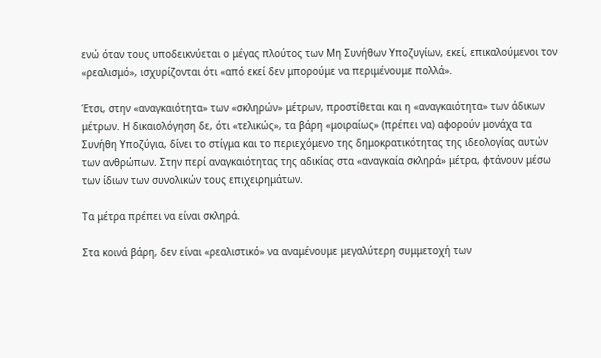ενώ όταν τους υποδεικνύεται ο μέγας πλούτος των Μη Συνήθων Υποζυγίων, εκεί, επικαλούμενοι τον «ρεαλισμό», ισχυρίζονται ότι «από εκεί δεν μπορούμε να περιμένουμε πολλά».

Έτσι, στην «αναγκαιότητα» των «σκληρών» μέτρων, προστίθεται και η «αναγκαιότητα» των άδικων μέτρων. Η δικαιολόγηση δε, ότι «τελικώς», τα βάρη «μοιραίως» (πρέπει να) αφορούν μονάχα τα Συνήθη Υποζύγια, δίνει το στίγμα και το περιεχόμενο της δημοκρατικότητας της ιδεολογίας αυτών των ανθρώπων. Στην περί αναγκαιότητας της αδικίας στα «αναγκαία σκληρά» μέτρα, φτάνουν μέσω των ίδιων των συνολικών τους επιχειρημάτων.

Τα μέτρα πρέπει να είναι σκληρά.

Στα κοινά βάρη, δεν είναι «ρεαλιστικό» να αναμένουμε μεγαλύτερη συμμετοχή των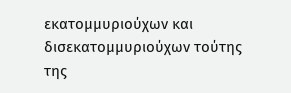εκατομμυριούχων και δισεκατομμυριούχων τούτης της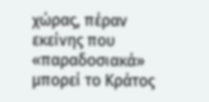χώρας, πέραν εκείνης που «παραδοσιακά» μπορεί το Κράτος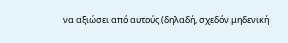να αξιώσει από αυτούς (δηλαδή, σχεδόν μηδενική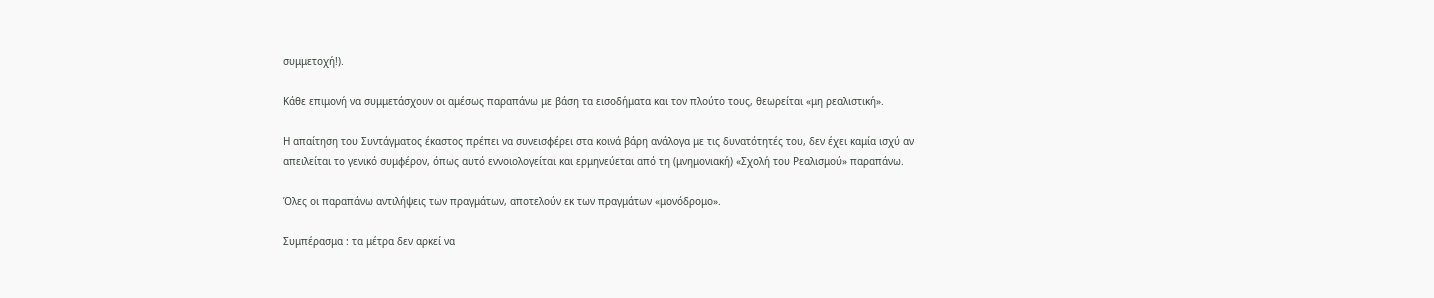συμμετοχή!).

Κάθε επιμονή να συμμετάσχουν οι αμέσως παραπάνω με βάση τα εισοδήματα και τον πλούτο τους, θεωρείται «μη ρεαλιστική».

Η απαίτηση του Συντάγματος έκαστος πρέπει να συνεισφέρει στα κοινά βάρη ανάλογα με τις δυνατότητές του, δεν έχει καμία ισχύ αν απειλείται το γενικό συμφέρον, όπως αυτό εννοιολογείται και ερμηνεύεται από τη (μνημονιακή) «Σχολή του Ρεαλισμού» παραπάνω.

Όλες οι παραπάνω αντιλήψεις των πραγμάτων, αποτελούν εκ των πραγμάτων «μονόδρομο».

Συμπέρασμα : τα μέτρα δεν αρκεί να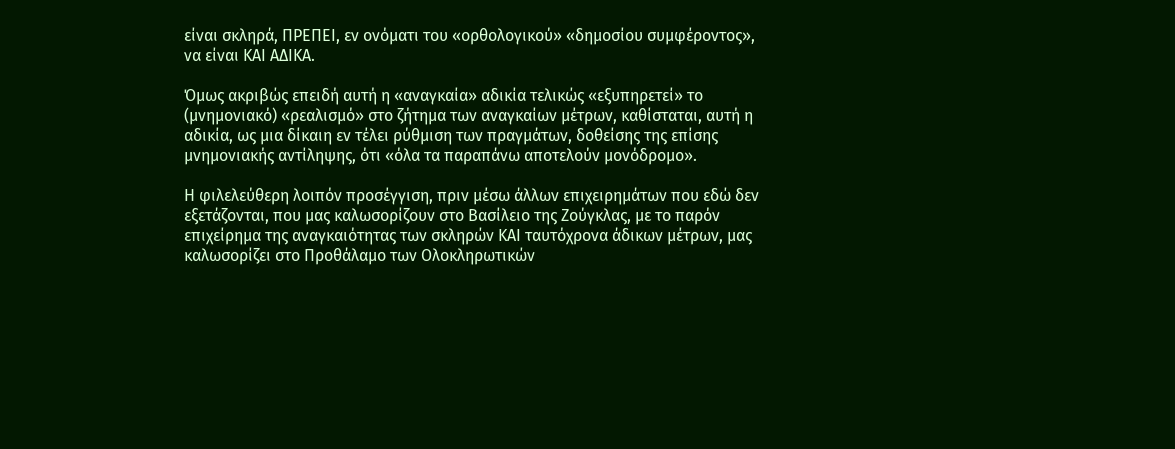είναι σκληρά, ΠΡΕΠΕΙ, εν ονόματι του «ορθολογικού» «δημοσίου συμφέροντος», να είναι ΚΑΙ ΑΔΙΚΑ.

Όμως ακριβώς επειδή αυτή η «αναγκαία» αδικία τελικώς «εξυπηρετεί» το (μνημονιακό) «ρεαλισμό» στο ζήτημα των αναγκαίων μέτρων, καθίσταται, αυτή η αδικία, ως μια δίκαιη εν τέλει ρύθμιση των πραγμάτων, δοθείσης της επίσης μνημονιακής αντίληψης, ότι «όλα τα παραπάνω αποτελούν μονόδρομο».

Η φιλελεύθερη λοιπόν προσέγγιση, πριν μέσω άλλων επιχειρημάτων που εδώ δεν εξετάζονται, που μας καλωσορίζουν στο Βασίλειο της Ζούγκλας, με το παρόν επιχείρημα της αναγκαιότητας των σκληρών ΚΑΙ ταυτόχρονα άδικων μέτρων, μας καλωσορίζει στο Προθάλαμο των Ολοκληρωτικών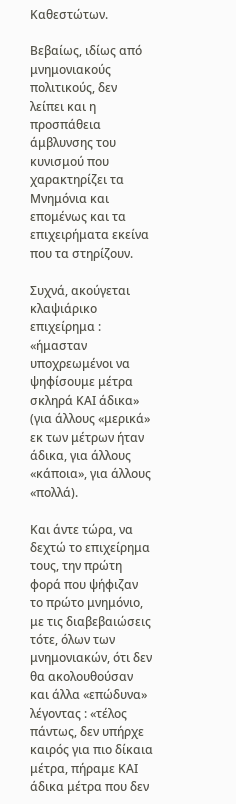Καθεστώτων.

Βεβαίως, ιδίως από μνημονιακούς πολιτικούς, δεν λείπει και η προσπάθεια άμβλυνσης του κυνισμού που χαρακτηρίζει τα Μνημόνια και επομένως και τα επιχειρήματα εκείνα που τα στηρίζουν.

Συχνά, ακούγεται κλαψιάρικο επιχείρημα : «ήμασταν υποχρεωμένοι να ψηφίσουμε μέτρα σκληρά ΚΑΙ άδικα» (για άλλους «μερικά» εκ των μέτρων ήταν άδικα, για άλλους «κάποια», για άλλους «πολλά).

Και άντε τώρα, να δεχτώ το επιχείρημα τους, την πρώτη φορά που ψήφιζαν το πρώτο μνημόνιο, με τις διαβεβαιώσεις τότε, όλων των μνημονιακών, ότι δεν θα ακολουθούσαν και άλλα «επώδυνα» λέγοντας : «τέλος πάντως, δεν υπήρχε καιρός για πιο δίκαια μέτρα, πήραμε ΚΑΙ άδικα μέτρα που δεν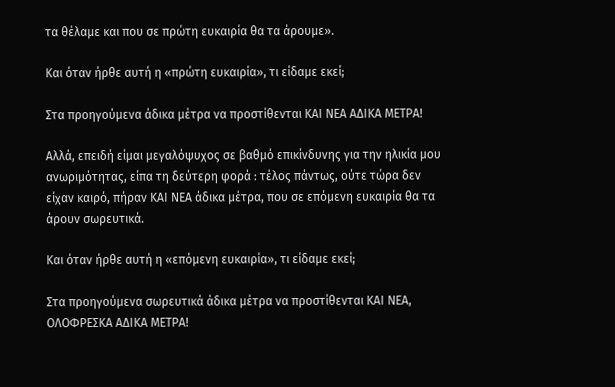τα θέλαμε και που σε πρώτη ευκαιρία θα τα άρουμε».

Και όταν ήρθε αυτή η «πρώτη ευκαιρία», τι είδαμε εκεί;

Στα προηγούμενα άδικα μέτρα να προστίθενται ΚΑΙ ΝΕΑ ΑΔΙΚΑ ΜΕΤΡΑ!

Αλλά, επειδή είμαι μεγαλόψυχος σε βαθμό επικίνδυνης για την ηλικία μου ανωριμότητας, είπα τη δεύτερη φορά : τέλος πάντως, ούτε τώρα δεν είχαν καιρό, πήραν ΚΑΙ ΝΕΑ άδικα μέτρα, που σε επόμενη ευκαιρία θα τα άρουν σωρευτικά.

Και όταν ήρθε αυτή η «επόμενη ευκαιρία», τι είδαμε εκεί;

Στα προηγούμενα σωρευτικά άδικα μέτρα να προστίθενται ΚΑΙ ΝΕΑ, ΟΛΟΦΡΕΣΚΑ ΑΔΙΚΑ ΜΕΤΡΑ!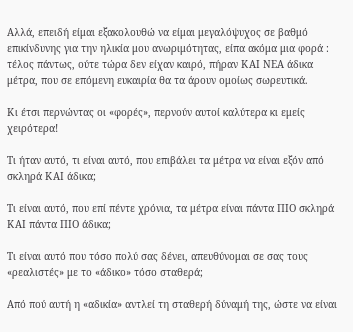Αλλά, επειδή είμαι εξακολουθώ να είμαι μεγαλόψυχος σε βαθμό επικίνδυνης για την ηλικία μου ανωριμότητας, είπα ακόμα μια φορά : τέλος πάντως, ούτε τώρα δεν είχαν καιρό, πήραν ΚΑΙ ΝΕΑ άδικα μέτρα, που σε επόμενη ευκαιρία θα τα άρουν ομοίως σωρευτικά.

Κι έτσι περνώντας οι «φορές», περνούν αυτοί καλύτερα κι εμείς χειρότερα!

Τι ήταν αυτό, τι είναι αυτό, που επιβάλει τα μέτρα να είναι εξόν από σκληρά ΚΑΙ άδικα;

Τι είναι αυτό, που επί πέντε χρόνια, τα μέτρα είναι πάντα ΠΙΟ σκληρά ΚΑΙ πάντα ΠΙΟ άδικα;

Τι είναι αυτό που τόσο πολύ σας δένει, απευθύνομαι σε σας τους «ρεαλιστές» με το «άδικο» τόσο σταθερά;

Από πού αυτή η «αδικία» αντλεί τη σταθερή δύναμή της, ώστε να είναι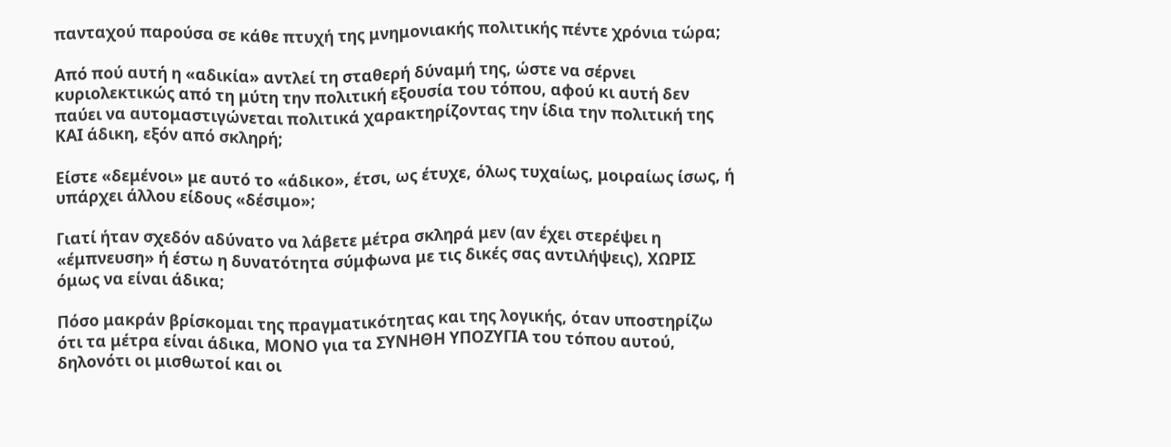πανταχού παρούσα σε κάθε πτυχή της μνημονιακής πολιτικής πέντε χρόνια τώρα;

Από πού αυτή η «αδικία» αντλεί τη σταθερή δύναμή της, ώστε να σέρνει κυριολεκτικώς από τη μύτη την πολιτική εξουσία του τόπου, αφού κι αυτή δεν παύει να αυτομαστιγώνεται πολιτικά χαρακτηρίζοντας την ίδια την πολιτική της ΚΑΙ άδικη, εξόν από σκληρή;

Είστε «δεμένοι» με αυτό το «άδικο», έτσι, ως έτυχε, όλως τυχαίως, μοιραίως ίσως, ή υπάρχει άλλου είδους «δέσιμο»;

Γιατί ήταν σχεδόν αδύνατο να λάβετε μέτρα σκληρά μεν (αν έχει στερέψει η «έμπνευση» ή έστω η δυνατότητα σύμφωνα με τις δικές σας αντιλήψεις), ΧΩΡΙΣ όμως να είναι άδικα;

Πόσο μακράν βρίσκομαι της πραγματικότητας και της λογικής, όταν υποστηρίζω ότι τα μέτρα είναι άδικα, ΜΟΝΟ για τα ΣΥΝΗΘΗ ΥΠΟΖΥΓΙΑ του τόπου αυτού, δηλονότι οι μισθωτοί και οι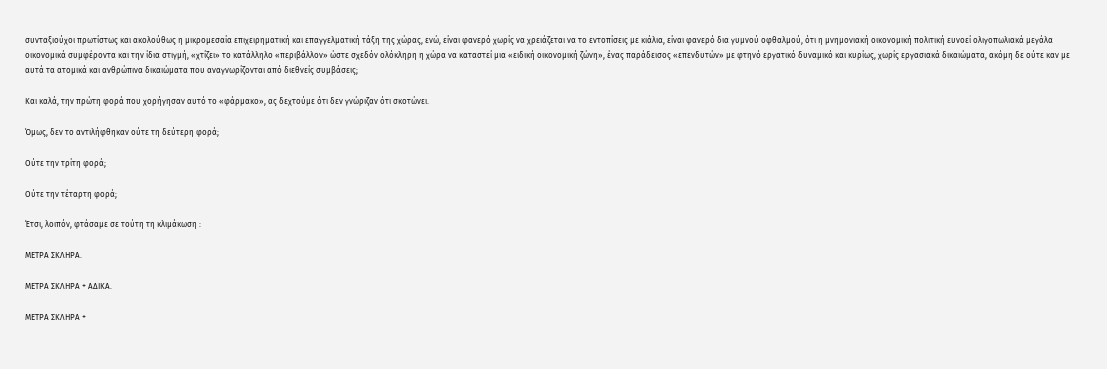συνταξιούχοι πρωτίστως και ακολούθως η μικρομεσαία επιχειρηματική και επαγγελματική τάξη της χώρας, ενώ, είναι φανερό χωρίς να χρειάζεται να το εντοπίσεις με κιάλια, είναι φανερό δια γυμνού οφθαλμού, ότι η μνημονιακή οικονομική πολιτική ευνοεί ολιγοπωλιακά μεγάλα οικονομικά συμφέροντα και την ίδια στιγμή, «χτίζει» το κατάλληλο «περιβάλλον» ώστε σχεδόν ολόκληρη η χώρα να καταστεί μια «ειδική οικονομική ζώνη», ένας παράδεισος «επενδυτών» με φτηνό εργατικό δυναμικό και κυρίως, χωρίς εργασιακά δικαιώματα, ακόμη δε ούτε καν με αυτά τα ατομικά και ανθρώπινα δικαιώματα που αναγνωρίζονται από διεθνείς συμβάσεις;

Και καλά, την πρώτη φορά που χορήγησαν αυτό το «φάρμακο», ας δεχτούμε ότι δεν γνώριζαν ότι σκοτώνει.

Όμως, δεν το αντιλήφθηκαν ούτε τη δεύτερη φορά;

Ούτε την τρίτη φορά;

Ούτε την τέταρτη φορά;

Έτσι, λοιπόν, φτάσαμε σε τούτη τη κλιμάκωση :

ΜΕΤΡΑ ΣΚΛΗΡΑ.

ΜΕΤΡΑ ΣΚΛΗΡΑ + ΑΔΙΚΑ.

ΜΕΤΡΑ ΣΚΛΗΡΑ +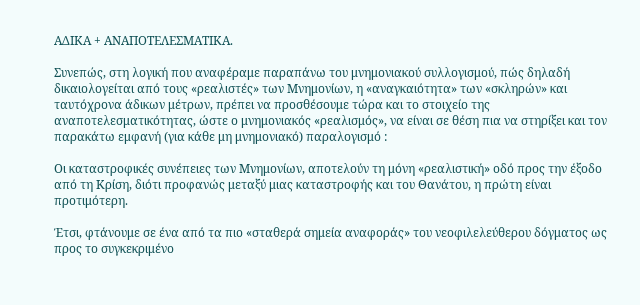ΑΔΙΚΑ + ΑΝΑΠΟΤΕΛΕΣΜΑΤΙΚΑ.

Συνεπώς, στη λογική που αναφέραμε παραπάνω του μνημονιακού συλλογισμού, πώς δηλαδή δικαιολογείται από τους «ρεαλιστές» των Μνημονίων, η «αναγκαιότητα» των «σκληρών» και ταυτόχρονα άδικων μέτρων, πρέπει να προσθέσουμε τώρα και το στοιχείο της αναποτελεσματικότητας, ώστε ο μνημονιακός «ρεαλισμός», να είναι σε θέση πια να στηρίξει και τον παρακάτω εμφανή (για κάθε μη μνημονιακό) παραλογισμό :

Οι καταστροφικές συνέπειες των Μνημονίων, αποτελούν τη μόνη «ρεαλιστική» οδό προς την έξοδο από τη Κρίση, διότι προφανώς μεταξύ μιας καταστροφής και του Θανάτου, η πρώτη είναι προτιμότερη.

Έτσι, φτάνουμε σε ένα από τα πιο «σταθερά σημεία αναφοράς» του νεοφιλελεύθερου δόγματος ως προς το συγκεκριμένο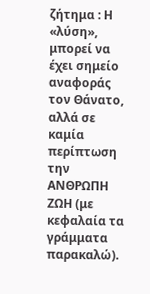ζήτημα : Η «λύση», μπορεί να έχει σημείο αναφοράς τον Θάνατο, αλλά σε καμία περίπτωση την ΑΝΘΡΩΠΗ ΖΩΗ (με κεφαλαία τα γράμματα παρακαλώ).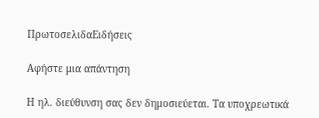ΠρωτοσελιδαΕιδήσεις

Αφήστε μια απάντηση

Η ηλ. διεύθυνση σας δεν δημοσιεύεται. Τα υποχρεωτικά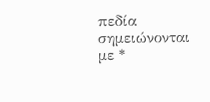πεδία σημειώνονται με *